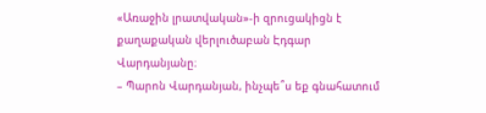«Առաջին լրատվական»-ի զրուցակիցն է քաղաքական վերլուծաբան Էդգար Վարդանյանը։
– Պարոն Վարդանյան, ինչպե՞ս եք գնահատում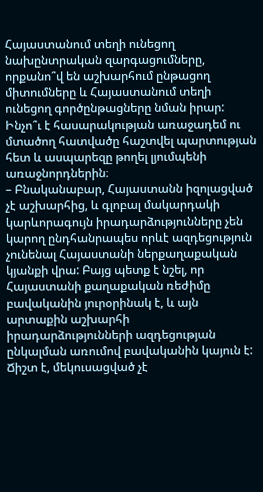Հայաստանում տեղի ունեցող նախընտրական զարգացումները, որքանո՞վ են աշխարհում ընթացող միտումները և Հայաստանում տեղի ունեցող գործընթացները նման իրար: Ինչո՞ւ է հասարակության առաջադեմ ու մտածող հատվածը հաշտվել պարտության հետ և ասպարեզը թողել լյումպենի առաջնորդներին։
– Բնականաբար, Հայաստանն իզոլացված չէ աշխարհից, և գլոբալ մակարդակի կարևորագույն իրադարձությունները չեն կարող ընդհանրապես որևէ ազդեցություն չունենալ Հայաստանի ներքաղաքական կյանքի վրա: Բայց պետք է նշել, որ Հայաստանի քաղաքական ռեժիմը բավականին յուրօրինակ է, և այն արտաքին աշխարհի իրադարձությունների ազդեցության ընկալման առումով բավականին կայուն է: Ճիշտ է, մեկուսացված չէ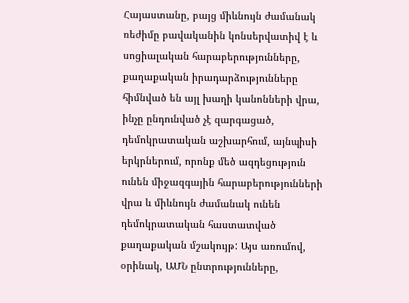Հայաստանը, բայց միևնույն ժամանակ ռեժիմը բավականին կոնսերվատիվ է և սոցիալական հարաբերությունները, քաղաքական իրադարձությունները հիմնված են այլ խաղի կանոնների վրա, ինչը ընդունված չէ զարգացած, դեմոկրատական աշխարհում, այնպիսի երկրներում, որոնք մեծ ազդեցություն ունեն միջազգային հարաբերությունների վրա և միևնույն ժամանակ ունեն դեմոկրատական հաստատված քաղաքական մշակույթ: Այս առումով, օրինակ, ԱՄՆ ընտրությունները,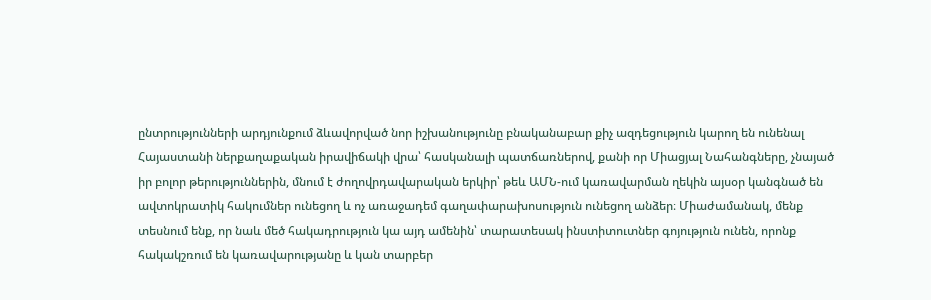ընտրությունների արդյունքում ձևավորված նոր իշխանությունը բնականաբար քիչ ազդեցություն կարող են ունենալ Հայաստանի ներքաղաքական իրավիճակի վրա՝ հասկանալի պատճառներով, քանի որ Միացյալ Նահանգները, չնայած իր բոլոր թերություններին, մնում է ժողովրդավարական երկիր՝ թեև ԱՄՆ-ում կառավարման ղեկին այսօր կանգնած են ավտոկրատիկ հակումներ ունեցող և ոչ առաջադեմ գաղափարախոսություն ունեցող անձեր։ Միաժամանակ, մենք տեսնում ենք, որ նաև մեծ հակադրություն կա այդ ամենին՝ տարատեսակ ինստիտուտներ գոյություն ունեն, որոնք հակակշռում են կառավարությանը և կան տարբեր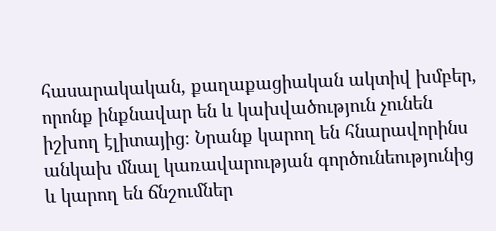հասարակական, քաղաքացիական ակտիվ խմբեր, որոնք ինքնավար են և կախվածություն չունեն իշխող էլիտայից։ Նրանք կարող են հնարավորինս անկախ մնալ կառավարության գործունեությունից և կարող են ճնշումներ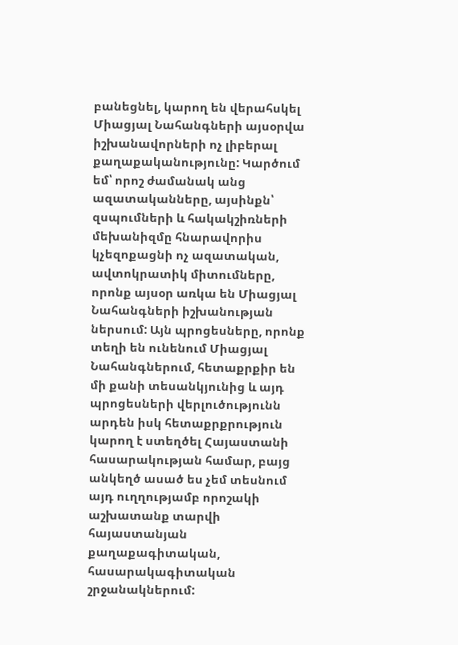բանեցնել, կարող են վերահսկել Միացյալ Նահանգների այսօրվա իշխանավորների ոչ լիբերալ քաղաքականությունը: Կարծում եմ՝ որոշ ժամանակ անց ազատականները, այսինքն՝ զսպումների և հակակշիռների մեխանիզմը հնարավորիս կչեզոքացնի ոչ ազատական, ավտոկրատիկ միտումները, որոնք այսօր առկա են Միացյալ Նահանգների իշխանության ներսում: Այն պրոցեսները, որոնք տեղի են ունենում Միացյալ Նահանգներում, հետաքրքիր են մի քանի տեսանկյունից և այդ պրոցեսների վերլուծությունն արդեն իսկ հետաքրքրություն կարող է ստեղծել Հայաստանի հասարակության համար, բայց անկեղծ ասած ես չեմ տեսնում այդ ուղղությամբ որոշակի աշխատանք տարվի հայաստանյան քաղաքագիտական, հասարակագիտական շրջանակներում: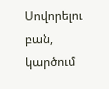Սովորելու բան, կարծում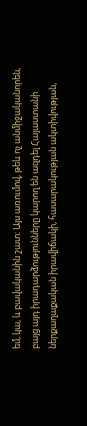եմ, կա, և բավականին շատ: Այս առումով, թեև ոչ անմիջականորեն, բայց այդ իրադարձությունները կարող են ազդել Հայաստանի ներքաղաքական իրավիճակի, հասարակության ակտիվության,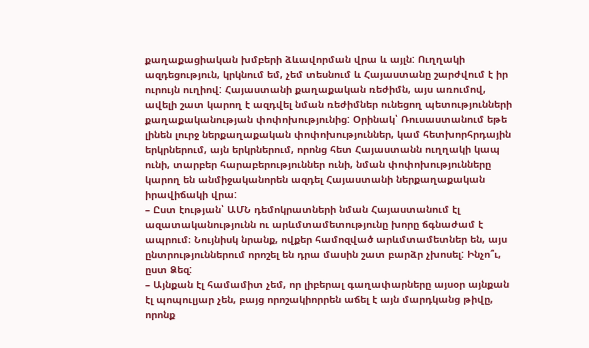քաղաքացիական խմբերի ձևավորման վրա և այլն: Ուղղակի ազդեցություն, կրկնում եմ, չեմ տեսնում և Հայաստանը շարժվում է իր ուրույն ուղիով: Հայաստանի քաղաքական ռեժիմն, այս առումով, ավելի շատ կարող է ազդվել նման ռեժիմներ ունեցող պետությունների քաղաքականության փոփոխությունից: Օրինակ՝ Ռուսաստանում եթե լինեն լուրջ ներքաղաքական փոփոխություններ, կամ հետխորհրդային երկրներում, այն երկրներում, որոնց հետ Հայաստանն ուղղակի կապ ունի, տարբեր հարաբերություններ ունի, նման փոփոխությունները կարող են անմիջականորեն ազդել Հայաստանի ներքաղաքական իրավիճակի վրա:
– Ըստ էության՝ ԱՄՆ դեմոկրատների նման Հայաստանում էլ ազատականությունն ու արևմտամետությունը խորը ճգնաժամ է ապրում։ Նույնիսկ նրանք, ովքեր համոզված արևմտամետներ են, այս ընտրություններում որոշել են դրա մասին շատ բարձր չխոսել: Ինչո՞ւ, ըստ Ձեզ:
– Այնքան էլ համամիտ չեմ, որ լիբերալ գաղափարները այսօր այնքան էլ պոպուլյար չեն, բայց որոշակիորրեն աճել է այն մարդկանց թիվը, որոնք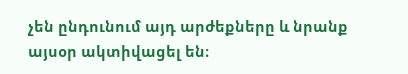չեն ընդունում այդ արժեքները և նրանք այսօր ակտիվացել են։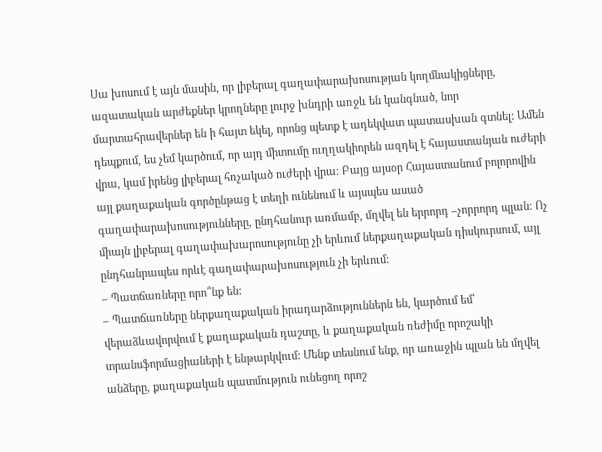Սա խոսում է այն մասին, որ լիբերալ գաղափարախոսության կողմնակիցները, ազատական արժեքներ կրողները լուրջ խնդրի առջև են կանգնած, նոր մարտահրավերներ են ի հայտ եկել, որոնց պետք է ադեկվատ պատասխան գտնել: Ամեն դեպքում, ես չեմ կարծում, որ այդ միտումը ուղղակիորեն ազդել է հայաստանյան ուժերի վրա, կամ իրենց լիբերալ հռչակած ուժերի վրա։ Բայց այսօր Հայաստանում բոլորովին այլ քաղաքական գործընթաց է տեղի ունենում և այսպես ասած գաղափարախոսությունները, ընդհանուր առմամբ, մղվել են երրորդ –չորրորդ պլան: Ոչ միայն լիբերալ գաղափախարոսությունը չի երևում ներքաղաքական դիսկուրսում, այլ ընդհանրապես որևէ գաղափարախոսություն չի երևում:
– Պատճառները որո՞նք են:
– Պատճառները ներքաղաքական իրադարձություններն են, կարծում եմ՝ վերաձևավորվում է քաղաքական դաշտը, և քաղաքական ռեժիմը որոշակի տրանսֆորմացիաների է ենթարկվում: Մենք տեսնում ենք, որ առաջին պլան են մղվել անձերը, քաղաքական պատմություն ունեցող որոշ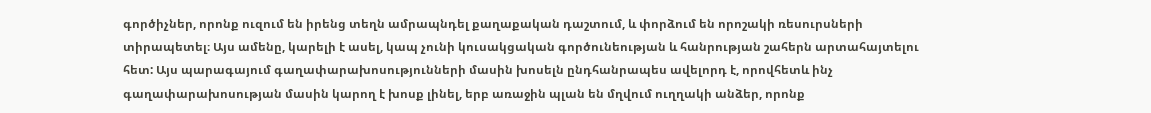գործիչներ, որոնք ուզում են իրենց տեղն ամրապնդել քաղաքական դաշտում, և փորձում են որոշակի ռեսուրսների տիրապետել։ Այս ամենը, կարելի է ասել, կապ չունի կուսակցական գործունեության և հանրության շահերն արտահայտելու հետ: Այս պարագայում գաղափարախոսությունների մասին խոսելն ընդհանրապես ավելորդ է, որովհետև ինչ գաղափարախոսության մասին կարող է խոսք լինել, երբ առաջին պլան են մղվում ուղղակի անձեր, որոնք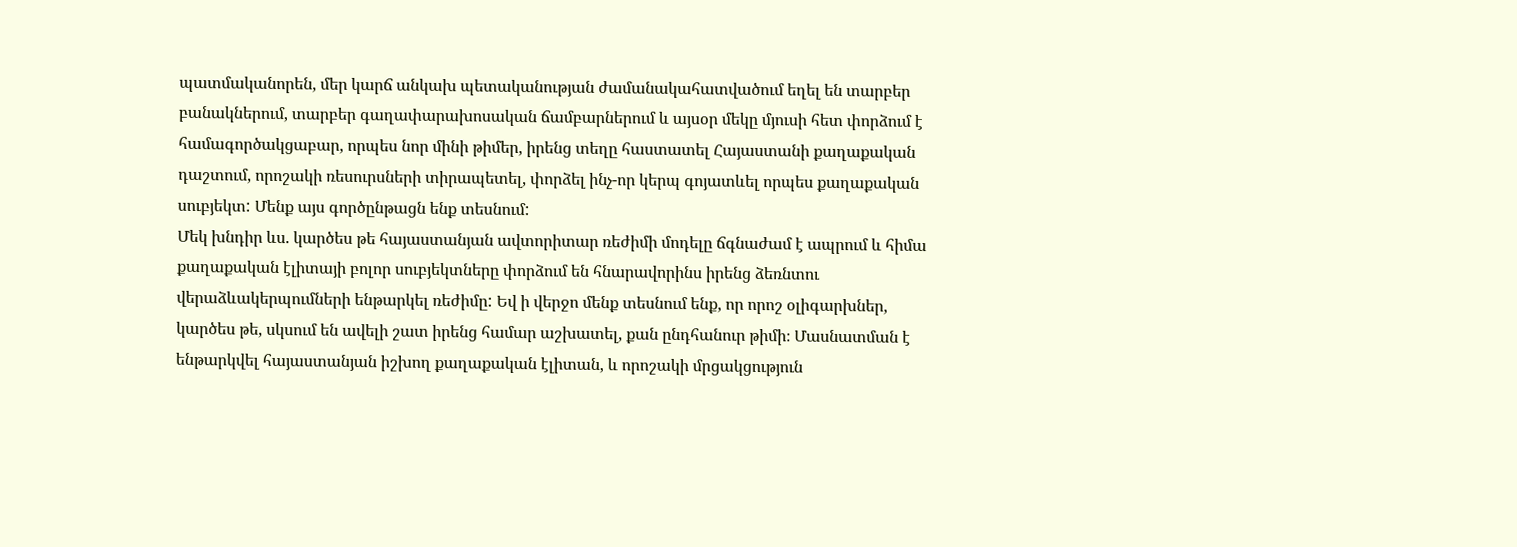պատմականորեն, մեր կարճ անկախ պետականության ժամանակահատվածում եղել են տարբեր բանակներում, տարբեր գաղափարախոսական ճամբարներում և այսօր մեկը մյուսի հետ փորձում է համագործակցաբար, որպես նոր մինի թիմեր, իրենց տեղը հաստատել Հայաստանի քաղաքական դաշտում, որոշակի ռեսուրսների տիրապետել, փորձել ինչ-որ կերպ գոյատևել որպես քաղաքական սուբյեկտ: Մենք այս գործընթացն ենք տեսնում:
Մեկ խնդիր ևս. կարծես թե հայաստանյան ավտորիտար ռեժիմի մոդելը ճգնաժամ է ապրում և հիմա քաղաքական էլիտայի բոլոր սուբյեկտները փորձում են հնարավորինս իրենց ձեռնտու վերաձևակերպումների ենթարկել ռեժիմը: Եվ ի վերջո մենք տեսնում ենք, որ որոշ օլիգարխներ, կարծես թե, սկսում են ավելի շատ իրենց համար աշխատել, քան ընդհանուր թիմի։ Մասնատման է ենթարկվել հայաստանյան իշխող քաղաքական էլիտան, և որոշակի մրցակցություն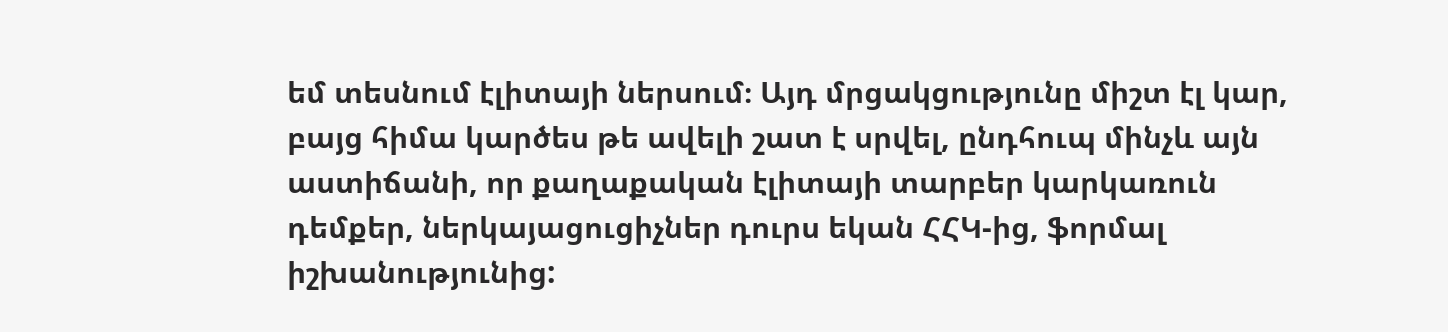եմ տեսնում էլիտայի ներսում։ Այդ մրցակցությունը միշտ էլ կար, բայց հիմա կարծես թե ավելի շատ է սրվել, ընդհուպ մինչև այն աստիճանի, որ քաղաքական էլիտայի տարբեր կարկառուն դեմքեր, ներկայացուցիչներ դուրս եկան ՀՀԿ-ից, ֆորմալ իշխանությունից: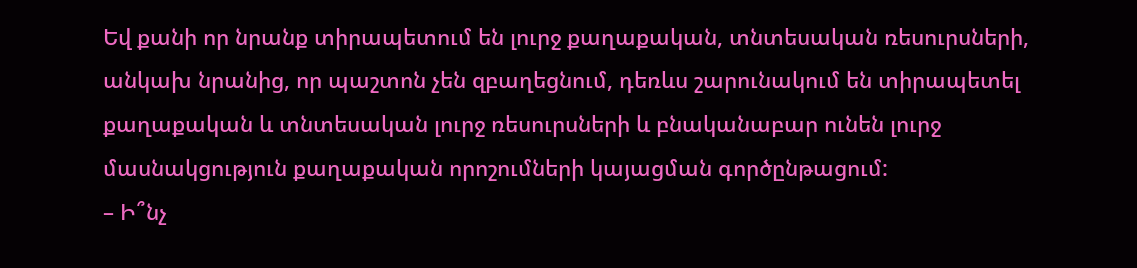Եվ քանի որ նրանք տիրապետում են լուրջ քաղաքական, տնտեսական ռեսուրսների, անկախ նրանից, որ պաշտոն չեն զբաղեցնում, դեռևս շարունակում են տիրապետել քաղաքական և տնտեսական լուրջ ռեսուրսների և բնականաբար ունեն լուրջ մասնակցություն քաղաքական որոշումների կայացման գործընթացում:
– Ի՞նչ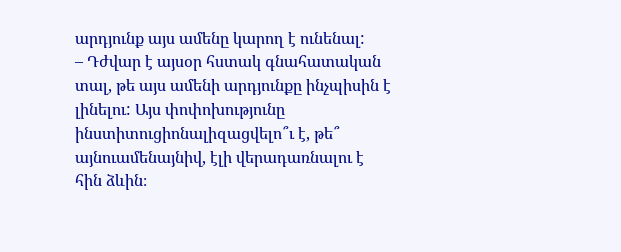արդյունք այս ամենը կարող է ունենալ:
– Դժվար է այսօր հստակ գնահատական տալ, թե այս ամենի արդյունքը ինչպիսին է լինելու: Այս փոփոխությունը ինստիտուցիոնալիզացվելո՞ւ է, թե՞ այնուամենայնիվ, էլի վերադառնալու է հին ձևին։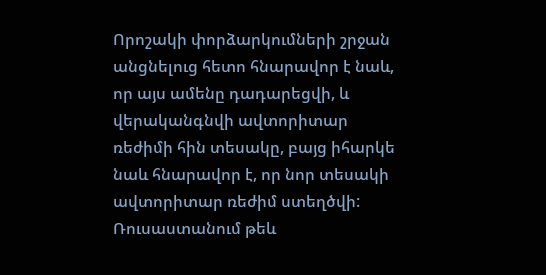Որոշակի փորձարկումների շրջան անցնելուց հետո հնարավոր է նաև, որ այս ամենը դադարեցվի, և վերականգնվի ավտորիտար ռեժիմի հին տեսակը, բայց իհարկե նաև հնարավոր է, որ նոր տեսակի ավտորիտար ռեժիմ ստեղծվի: Ռուսաստանում թեև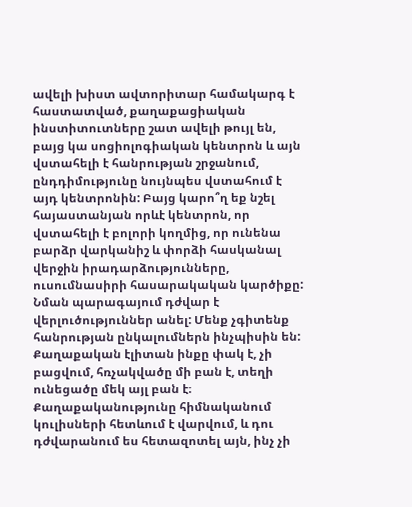ավելի խիստ ավտորիտար համակարգ է հաստատված, քաղաքացիական ինստիտուտները շատ ավելի թույլ են, բայց կա սոցիոլոգիական կենտրոն և այն վստահելի է հանրության շրջանում, ընդդիմությունը նույնպես վստահում է այդ կենտրոնին: Բայց կարո՞ղ եք նշել հայաստանյան որևէ կենտրոն, որ վստահելի է բոլորի կողմից, որ ունենա բարձր վարկանիշ և փորձի հասկանալ վերջին իրադարձությունները, ուսումնասիրի հասարակական կարծիքը: Նման պարագայում դժվար է վերլուծություններ անել: Մենք չգիտենք հանրության ընկալումներն ինչպիսին են: Քաղաքական էլիտան ինքը փակ է, չի բացվում, հռչակվածը մի բան է, տեղի ունեցածը մեկ այլ բան է։ Քաղաքականությունը հիմնականում կուլիսների հետևում է վարվում, և դու դժվարանում ես հետազոտել այն, ինչ չի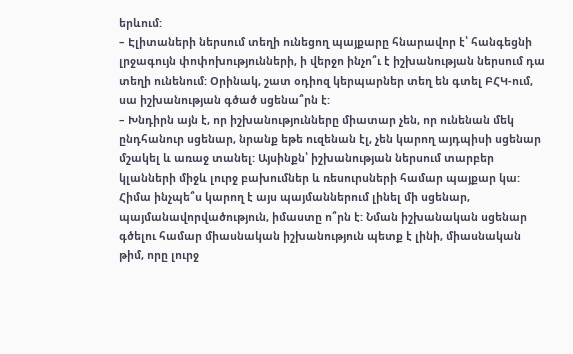երևում:
– Էլիտաների ներսում տեղի ունեցող պայքարը հնարավոր է՝ հանգեցնի լրջագույն փոփոխությունների, ի վերջո ինչո՞ւ է իշխանության ներսում դա տեղի ունենում: Օրինակ, շատ օդիոզ կերպարներ տեղ են գտել ԲՀԿ-ում, սա իշխանության գծած սցենա՞րն է:
– Խնդիրն այն է, որ իշխանությունները միատար չեն, որ ունենան մեկ ընդհանուր սցենար, նրանք եթե ուզենան էլ, չեն կարող այդպիսի սցենար մշակել և առաջ տանել: Այսինքն՝ իշխանության ներսում տարբեր կլանների միջև լուրջ բախումներ և ռեսուրսների համար պայքար կա: Հիմա ինչպե՞ս կարող է այս պայմաններում լինել մի սցենար, պայմանավորվածություն, իմաստը ո՞րն է: Նման իշխանական սցենար գծելու համար միասնական իշխանություն պետք է լինի, միասնական թիմ, որը լուրջ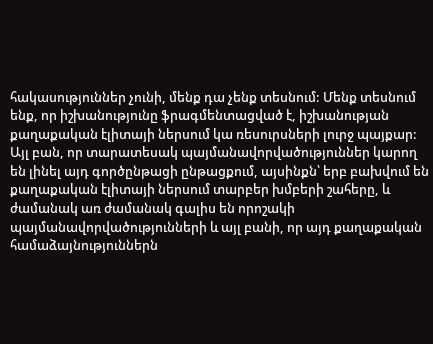հակասություններ չունի, մենք դա չենք տեսնում: Մենք տեսնում ենք, որ իշխանությունը ֆրագմենտացված է, իշխանության քաղաքական էլիտայի ներսում կա ռեսուրսների լուրջ պայքար: Այլ բան, որ տարատեսակ պայմանավորվածություններ կարող են լինել այդ գործընթացի ընթացքում, այսինքն՝ երբ բախվում են քաղաքական էլիտայի ներսում տարբեր խմբերի շահերը, և ժամանակ առ ժամանակ գալիս են որոշակի պայմանավորվածությունների և այլ բանի, որ այդ քաղաքական համաձայնություններն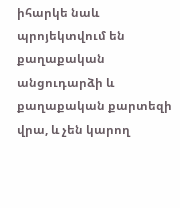իհարկե նաև պրոյեկտվում են քաղաքական անցուդարձի և քաղաքական քարտեզի վրա, և չեն կարող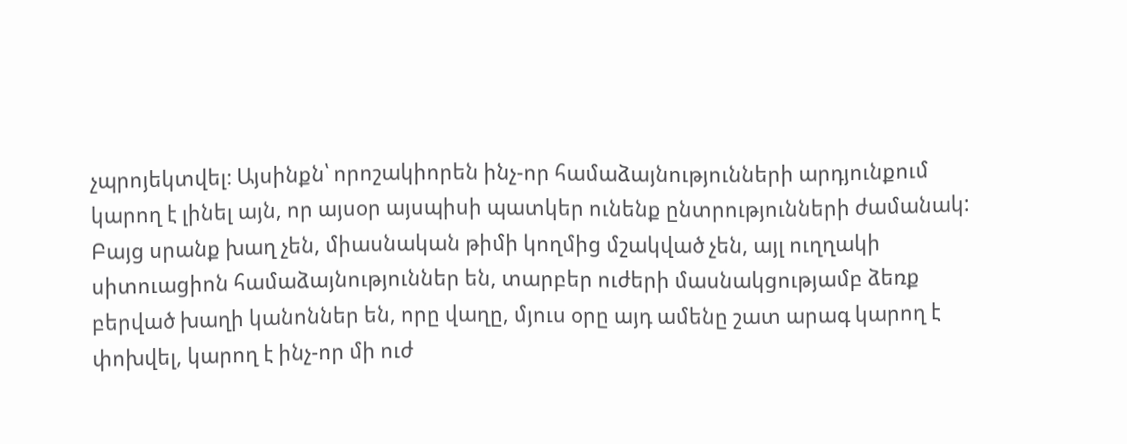չպրոյեկտվել։ Այսինքն՝ որոշակիորեն ինչ-որ համաձայնությունների արդյունքում կարող է լինել այն, որ այսօր այսպիսի պատկեր ունենք ընտրությունների ժամանակ: Բայց սրանք խաղ չեն, միասնական թիմի կողմից մշակված չեն, այլ ուղղակի սիտուացիոն համաձայնություններ են, տարբեր ուժերի մասնակցությամբ ձեռք բերված խաղի կանոններ են, որը վաղը, մյուս օրը այդ ամենը շատ արագ կարող է փոխվել, կարող է ինչ-որ մի ուժ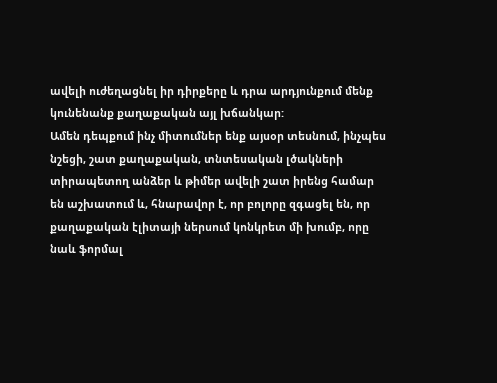ավելի ուժեղացնել իր դիրքերը և դրա արդյունքում մենք կունենանք քաղաքական այլ խճանկար:
Ամեն դեպքում ինչ միտումներ ենք այսօր տեսնում, ինչպես նշեցի, շատ քաղաքական, տնտեսական լծակների տիրապետող անձեր և թիմեր ավելի շատ իրենց համար են աշխատում և, հնարավոր է, որ բոլորը զգացել են, որ քաղաքական էլիտայի ներսում կոնկրետ մի խումբ, որը նաև ֆորմալ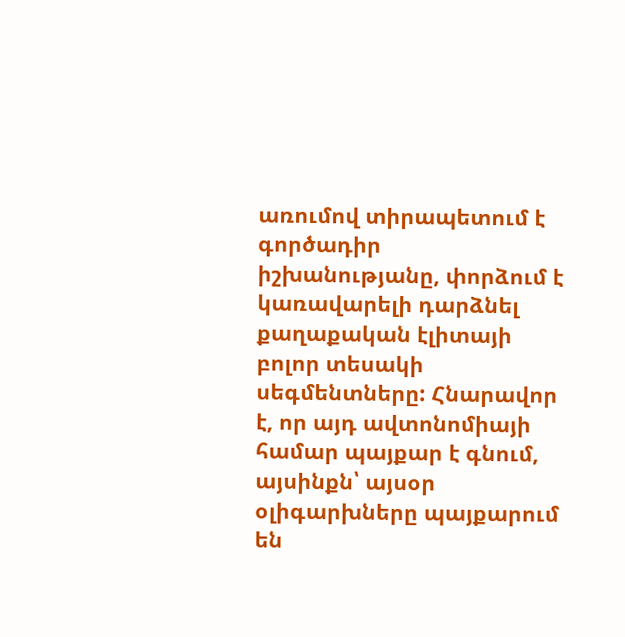առումով տիրապետում է գործադիր իշխանությանը, փորձում է կառավարելի դարձնել քաղաքական էլիտայի բոլոր տեսակի սեգմենտները: Հնարավոր է, որ այդ ավտոնոմիայի համար պայքար է գնում, այսինքն՝ այսօր օլիգարխները պայքարում են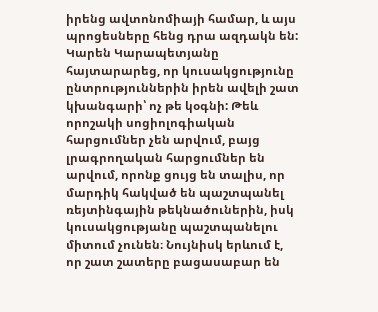իրենց ավտոնոմիայի համար, և այս պրոցեսները հենց դրա ազդակն են: Կարեն Կարապետյանը հայտարարեց, որ կուսակցությունը ընտրություններին իրեն ավելի շատ կխանգարի՝ ոչ թե կօգնի: Թեև որոշակի սոցիոլոգիական հարցումներ չեն արվում, բայց լրագրողական հարցումներ են արվում, որոնք ցույց են տալիս, որ մարդիկ հակված են պաշտպանել ռեյտինգային թեկնածուներին, իսկ կուսակցությանը պաշտպանելու միտում չունեն։ Նույնիսկ երևում է, որ շատ շատերը բացասաբար են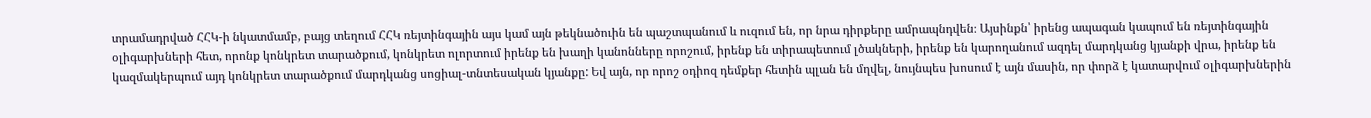տրամադրված ՀՀԿ-ի նկատմամբ, բայց տեղում ՀՀԿ ռեյտինգային այս կամ այն թեկնածուին են պաշտպանում և ուզում են, որ նրա դիրքերը ամրապնդվեն։ Այսինքն՝ իրենց ապագան կապում են ռեյտինգային օլիգարխների հետ, որոնք կոնկրետ տարածքում, կոնկրետ ոլորտում իրենք են խաղի կանոնները որոշում, իրենք են տիրապետում լծակների, իրենք են կարողանում ազդել մարդկանց կյանքի վրա, իրենք են կազմակերպում այդ կոնկրետ տարածքում մարդկանց սոցիալ-տնտեսական կյանքը: Եվ այն, որ որոշ օդիոզ դեմքեր հետին պլան են մղվել, նույնպես խոսում է այն մասին, որ փորձ է կատարվում օլիգարխներին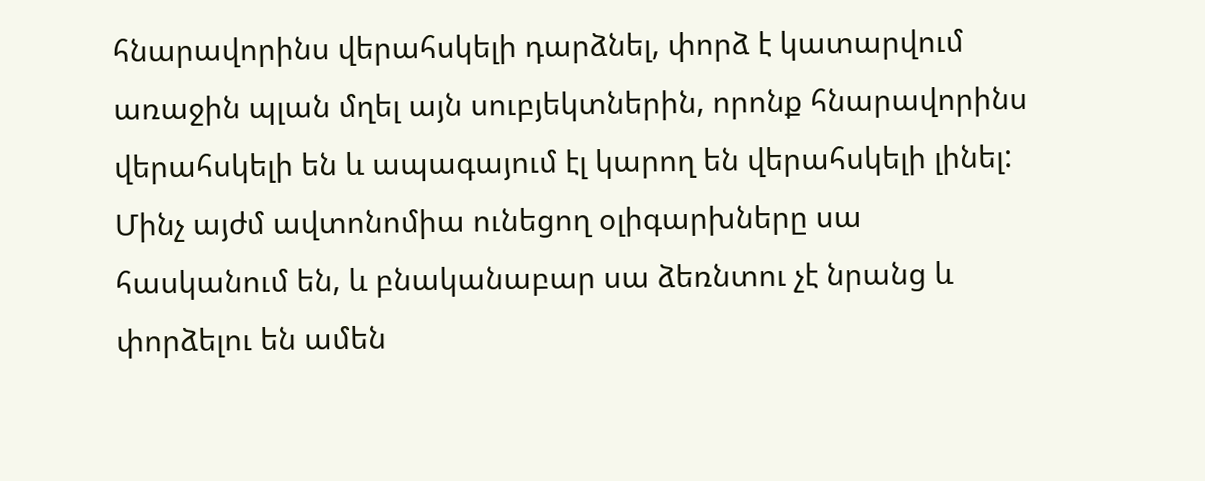հնարավորինս վերահսկելի դարձնել, փորձ է կատարվում առաջին պլան մղել այն սուբյեկտներին, որոնք հնարավորինս վերահսկելի են և ապագայում էլ կարող են վերահսկելի լինել: Մինչ այժմ ավտոնոմիա ունեցող օլիգարխները սա հասկանում են, և բնականաբար սա ձեռնտու չէ նրանց և փորձելու են ամեն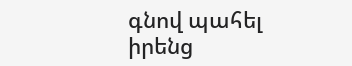գնով պահել իրենց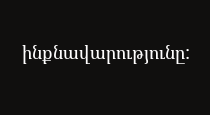ինքնավարությունը: